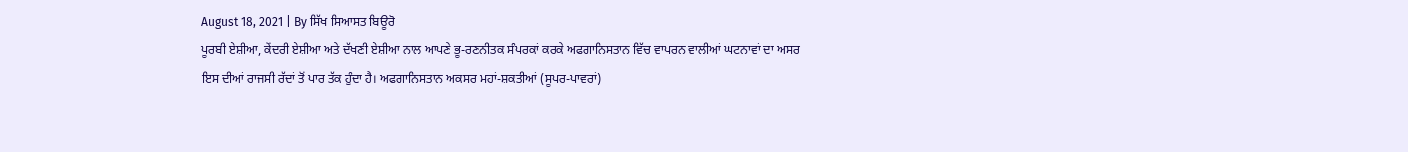August 18, 2021 | By ਸਿੱਖ ਸਿਆਸਤ ਬਿਊਰੋ
ਪੂਰਬੀ ਏਸ਼ੀਆ, ਕੇਂਦਰੀ ਏਸ਼ੀਆ ਅਤੇ ਦੱਖਣੀ ਏਸ਼ੀਆ ਨਾਲ ਆਪਣੇ ਭੂ-ਰਣਨੀਤਕ ਸੰਪਰਕਾਂ ਕਰਕੇ ਅਫਗਾਨਿਸਤਾਨ ਵਿੱਚ ਵਾਪਰਨ ਵਾਲੀਆਂ ਘਟਨਾਵਾਂ ਦਾ ਅਸਰ ਇਸ ਦੀਆਂ ਰਾਜਸੀ ਰੱਦਾਂ ਤੋਂ ਪਾਰ ਤੱਕ ਹੁੰਦਾ ਹੈ। ਅਫਗਾਨਿਸਤਾਨ ਅਕਸਰ ਮਹਾਂ-ਸ਼ਕਤੀਆਂ (ਸੂਪਰ-ਪਾਵਰਾਂ)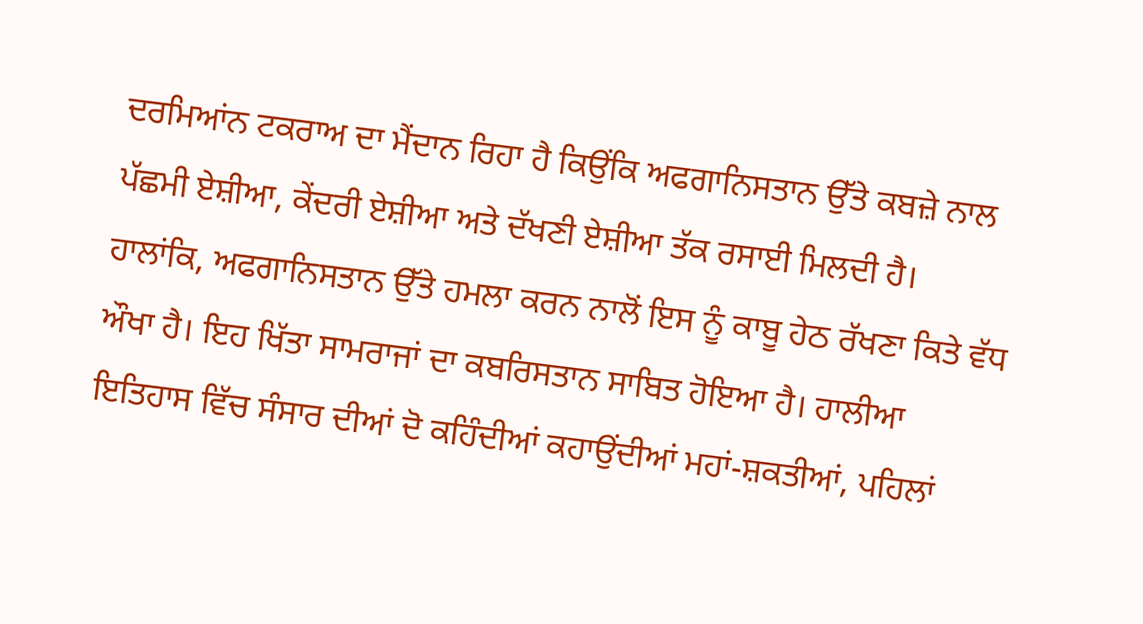ਦਰਮਿਆਂਨ ਟਕਰਾਅ ਦਾ ਮੈਂਦਾਨ ਰਿਹਾ ਹੈ ਕਿਉਂਕਿ ਅਫਗਾਨਿਸਤਾਨ ਉੱਤੇ ਕਬਜ਼ੇ ਨਾਲ ਪੱਛਮੀ ਏਸ਼ੀਆ, ਕੇਂਦਰੀ ਏਸ਼ੀਆ ਅਤੇ ਦੱਖਣੀ ਏਸ਼ੀਆ ਤੱਕ ਰਸਾਈ ਮਿਲਦੀ ਹੈ।
ਹਾਲਾਂਕਿ, ਅਫਗਾਨਿਸਤਾਨ ਉੱਤੇ ਹਮਲਾ ਕਰਨ ਨਾਲੋਂ ਇਸ ਨੂੰ ਕਾਬੂ ਹੇਠ ਰੱਖਣਾ ਕਿਤੇ ਵੱਧ ਔਖਾ ਹੈ। ਇਹ ਖਿੱਤਾ ਸਾਮਰਾਜਾਂ ਦਾ ਕਬਰਿਸਤਾਨ ਸਾਬਿਤ ਹੋਇਆ ਹੈ। ਹਾਲੀਆ ਇਤਿਹਾਸ ਵਿੱਚ ਸੰਸਾਰ ਦੀਆਂ ਦੋ ਕਹਿੰਦੀਆਂ ਕਹਾਉਂਦੀਆਂ ਮਹਾਂ-ਸ਼ਕਤੀਆਂ, ਪਹਿਲਾਂ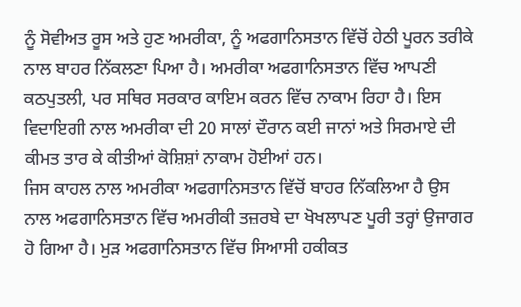ਨੂੰ ਸੋਵੀਅਤ ਰੂਸ ਅਤੇ ਹੁਣ ਅਮਰੀਕਾ, ਨੂੰ ਅਫਗਾਨਿਸਤਾਨ ਵਿੱਚੋਂ ਹੇਠੀ ਪੂਰਨ ਤਰੀਕੇ ਨਾਲ ਬਾਹਰ ਨਿੱਕਲਣਾ ਪਿਆ ਹੈ। ਅਮਰੀਕਾ ਅਫਗਾਨਿਸਤਾਨ ਵਿੱਚ ਆਪਣੀ ਕਠਪੁਤਲੀ, ਪਰ ਸਥਿਰ ਸਰਕਾਰ ਕਾਇਮ ਕਰਨ ਵਿੱਚ ਨਾਕਾਮ ਰਿਹਾ ਹੈ। ਇਸ ਵਿਦਾਇਗੀ ਨਾਲ ਅਮਰੀਕਾ ਦੀ 20 ਸਾਲਾਂ ਦੌਰਾਨ ਕਈ ਜਾਨਾਂ ਅਤੇ ਸਿਰਮਾਏ ਦੀ ਕੀਮਤ ਤਾਰ ਕੇ ਕੀਤੀਆਂ ਕੋਸ਼ਿਸ਼ਾਂ ਨਾਕਾਮ ਹੋਈਆਂ ਹਨ।
ਜਿਸ ਕਾਹਲ ਨਾਲ ਅਮਰੀਕਾ ਅਫਗਾਨਿਸਤਾਨ ਵਿੱਚੋਂ ਬਾਹਰ ਨਿੱਕਲਿਆ ਹੈ ਉਸ ਨਾਲ ਅਫਗਾਨਿਸਤਾਨ ਵਿੱਚ ਅਮਰੀਕੀ ਤਜ਼ਰਬੇ ਦਾ ਖੋਖਲਾਪਣ ਪੂਰੀ ਤਰ੍ਹਾਂ ਉਜਾਗਰ ਹੋ ਗਿਆ ਹੈ। ਮੁੜ ਅਫਗਾਨਿਸਤਾਨ ਵਿੱਚ ਸਿਆਸੀ ਹਕੀਕਤ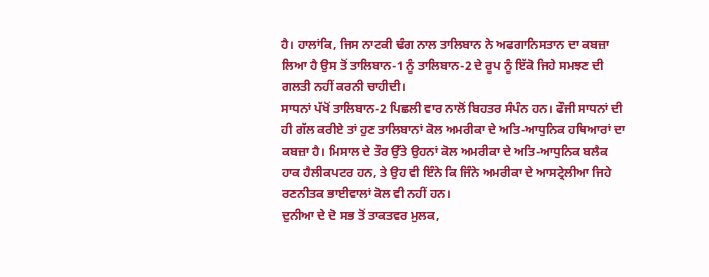ਹੈ। ਹਾਲਾਂਕਿ, ਜਿਸ ਨਾਟਕੀ ਢੰਗ ਨਾਲ ਤਾਲਿਬਾਨ ਨੇ ਅਫਗਾਨਿਸਤਾਨ ਦਾ ਕਬਜ਼ਾ ਲਿਆ ਹੈ ਉਸ ਤੋਂ ਤਾਲਿਬਾਨ-1 ਨੂੰ ਤਾਲਿਬਾਨ-2 ਦੇ ਰੂਪ ਨੂੰ ਇੱਕੋ ਜਿਹੇ ਸਮਝਣ ਦੀ ਗਲਤੀ ਨਹੀਂ ਕਰਨੀ ਚਾਹੀਦੀ।
ਸਾਧਨਾਂ ਪੱਖੋਂ ਤਾਲਿਬਾਨ-2 ਪਿਛਲੀ ਵਾਰ ਨਾਲੋਂ ਬਿਹਤਰ ਸੰਪੰਨ ਹਨ। ਫੌਜੀ ਸਾਧਨਾਂ ਦੀ ਹੀ ਗੱਲ ਕਰੀਏ ਤਾਂ ਹੁਣ ਤਾਲਿਬਾਨਾਂ ਕੋਲ ਅਮਰੀਕਾ ਦੇ ਅਤਿ-ਆਧੁਨਿਕ ਹਥਿਆਰਾਂ ਦਾ ਕਬਜ਼ਾ ਹੈ। ਮਿਸਾਲ ਦੇ ਤੌਰ ਉੱਤੇ ਉਹਨਾਂ ਕੋਲ ਅਮਰੀਕਾ ਦੇ ਅਤਿ-ਆਧੁਨਿਕ ਬਲੈਕ ਹਾਕ ਹੈਲੀਕਪਟਰ ਹਨ, ਤੇ ਉਹ ਵੀ ਇੰਨੇ ਕਿ ਜਿੰਨੇ ਅਮਰੀਕਾ ਦੇ ਆਸਟ੍ਰੇਲੀਆ ਜਿਹੇ ਰਣਨੀਤਕ ਭਾਈਵਾਲਾਂ ਕੋਲ ਵੀ ਨਹੀਂ ਹਨ।
ਦੁਨੀਆ ਦੇ ਦੋ ਸਭ ਤੋਂ ਤਾਕਤਵਰ ਮੁਲਕ,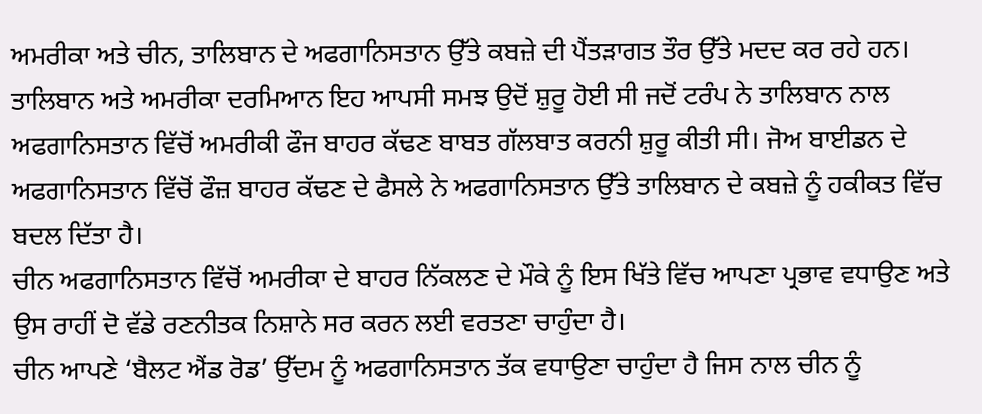ਅਮਰੀਕਾ ਅਤੇ ਚੀਨ, ਤਾਲਿਬਾਨ ਦੇ ਅਫਗਾਨਿਸਤਾਨ ਉੱਤੇ ਕਬਜ਼ੇ ਦੀ ਪੈਂਤੜਾਗਤ ਤੌਰ ਉੱਤੇ ਮਦਦ ਕਰ ਰਹੇ ਹਨ। ਤਾਲਿਬਾਨ ਅਤੇ ਅਮਰੀਕਾ ਦਰਮਿਆਨ ਇਹ ਆਪਸੀ ਸਮਝ ਉਦੋਂ ਸ਼ੁਰੂ ਹੋਈ ਸੀ ਜਦੋਂ ਟਰੰਪ ਨੇ ਤਾਲਿਬਾਨ ਨਾਲ ਅਫਗਾਨਿਸਤਾਨ ਵਿੱਚੋਂ ਅਮਰੀਕੀ ਫੌਜ ਬਾਹਰ ਕੱਢਣ ਬਾਬਤ ਗੱਲਬਾਤ ਕਰਨੀ ਸ਼ੁਰੂ ਕੀਤੀ ਸੀ। ਜੋਅ ਬਾਈਡਨ ਦੇ ਅਫਗਾਨਿਸਤਾਨ ਵਿੱਚੋਂ ਫੌਜ਼ ਬਾਹਰ ਕੱਢਣ ਦੇ ਫੈਸਲੇ ਨੇ ਅਫਗਾਨਿਸਤਾਨ ਉੱਤੇ ਤਾਲਿਬਾਨ ਦੇ ਕਬਜ਼ੇ ਨੂੰ ਹਕੀਕਤ ਵਿੱਚ ਬਦਲ ਦਿੱਤਾ ਹੈ।
ਚੀਨ ਅਫਗਾਨਿਸਤਾਨ ਵਿੱਚੋਂ ਅਮਰੀਕਾ ਦੇ ਬਾਹਰ ਨਿੱਕਲਣ ਦੇ ਮੌਕੇ ਨੂੰ ਇਸ ਖਿੱਤੇ ਵਿੱਚ ਆਪਣਾ ਪ੍ਰਭਾਵ ਵਧਾਉਣ ਅਤੇ ਉਸ ਰਾਹੀਂ ਦੋ ਵੱਡੇ ਰਣਨੀਤਕ ਨਿਸ਼ਾਨੇ ਸਰ ਕਰਨ ਲਈ ਵਰਤਣਾ ਚਾਹੁੰਦਾ ਹੈ।
ਚੀਨ ਆਪਣੇ ‘ਬੈਲਟ ਐਂਡ ਰੋਡ’ ਉੱਦਮ ਨੂੰ ਅਫਗਾਨਿਸਤਾਨ ਤੱਕ ਵਧਾਉਣਾ ਚਾਹੁੰਦਾ ਹੈ ਜਿਸ ਨਾਲ ਚੀਨ ਨੂੰ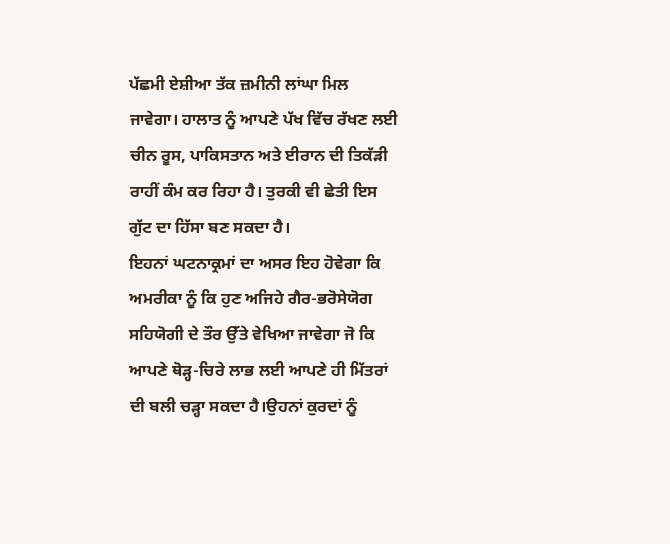ਪੱਛਮੀ ਏਸ਼ੀਆ ਤੱਕ ਜ਼ਮੀਨੀ ਲਾਂਘਾ ਮਿਲ ਜਾਵੇਗਾ। ਹਾਲਾਤ ਨੂੰ ਆਪਣੇ ਪੱਖ ਵਿੱਚ ਰੱਖਣ ਲਈ ਚੀਨ ਰੂਸ, ਪਾਕਿਸਤਾਨ ਅਤੇ ਈਰਾਨ ਦੀ ਤਿਕੱੜੀ ਰਾਹੀਂ ਕੰਮ ਕਰ ਰਿਹਾ ਹੈ। ਤੁਰਕੀ ਵੀ ਛੇਤੀ ਇਸ ਗੁੱਟ ਦਾ ਹਿੱਸਾ ਬਣ ਸਕਦਾ ਹੈ।
ਇਹਨਾਂ ਘਟਨਾਕ੍ਰਮਾਂ ਦਾ ਅਸਰ ਇਹ ਹੋਵੇਗਾ ਕਿ ਅਮਰੀਕਾ ਨੂੰ ਕਿ ਹੁਣ ਅਜਿਹੇ ਗੈਰ-ਭਰੋਸੇਯੋਗ ਸਹਿਯੋਗੀ ਦੇ ਤੌਰ ਉੱਤੇ ਵੇਖਿਆ ਜਾਵੇਗਾ ਜੋ ਕਿ ਆਪਣੇ ਥੋੜ੍ਹ-ਚਿਰੇ ਲਾਭ ਲਈ ਆਪਣੇ ਹੀ ਮਿੱਤਰਾਂ ਦੀ ਬਲੀ ਚੜ੍ਹਾ ਸਕਦਾ ਹੈ।ਉਹਨਾਂ ਕੁਰਦਾਂ ਨੂੰ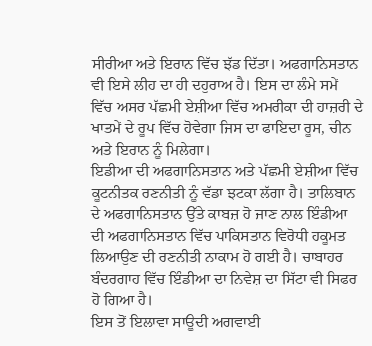ਸੀਰੀਆ ਅਤੇ ਇਰਾਨ ਵਿੱਚ ਝੱਡ ਦਿੱਤਾ। ਅਫਗਾਨਿਸਤਾਨ ਵੀ ਇਸੇ ਲੀਹ ਦਾ ਹੀ ਦਹੁਰਾਅ ਹੈ। ਇਸ ਦਾ ਲੰਮੇ ਸਮੇਂ ਵਿੱਚ ਅਸਰ ਪੱਛਮੀ ਏਸ਼ੀਆ ਵਿੱਚ ਅਮਰੀਕਾ ਦੀ ਹਾਜ਼ਰੀ ਦੇ ਖਾਤਮੇਂ ਦੇ ਰੂਪ ਵਿੱਚ ਹੋਵੇਗਾ ਜਿਸ ਦਾ ਫਾਇਦਾ ਰੂਸ, ਚੀਨ ਅਤੇ ਇਰਾਨ ਨੂੰ ਮਿਲੇਗਾ।
ਇਡੀਆ ਦੀ ਅਫਗਾਨਿਸਤਾਨ ਅਤੇ ਪੱਛਮੀ ਏਸ਼ੀਆ ਵਿੱਚ ਕੂਟਨੀਤਕ ਰਣਨੀਤੀ ਨੂੰ ਵੱਡਾ ਝਟਕਾ ਲੱਗਾ ਹੈ। ਤਾਲਿਬਾਨ ਦੇ ਅਫਗਾਨਿਸਤਾਨ ਉੱਤੇ ਕਾਬਜ਼ ਹੋ ਜਾਣ ਨਾਲ ਇੰਡੀਆ ਦੀ ਅਫਗਾਨਿਸਤਾਨ ਵਿੱਚ ਪਾਕਿਸਤਾਨ ਵਿਰੋਧੀ ਹਕੂਮਤ ਲਿਆਉਣ ਦੀ ਰਣਨੀਤੀ ਨਾਕਾਮ ਹੋ ਗਈ ਹੈ। ਚਾਬਾਹਰ ਬੰਦਰਗਾਹ ਵਿੱਚ ਇੰਡੀਆ ਦਾ ਨਿਵੇਸ਼ ਦਾ ਸਿੱਟਾ ਵੀ ਸਿਫਰ ਹੋ ਗਿਆ ਹੈ।
ਇਸ ਤੋਂ ਇਲਾਵਾ ਸਾਊਦੀ ਅਗਵਾਈ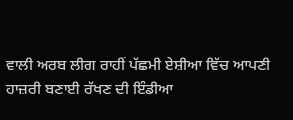ਵਾਲੀ ਅਰਬ ਲੀਗ ਰਾਹੀਂ ਪੱਛਮੀ ਏਸ਼ੀਆ ਵਿੱਚ ਆਪਣੀ ਹਾਜ਼ਰੀ ਬਣਾਈ ਰੱਖਣ ਦੀ ਇੰਡੀਆ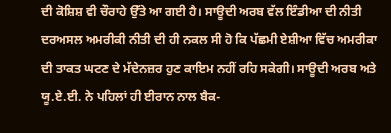ਦੀ ਕੋਸ਼ਿਸ਼ ਵੀ ਚੌਰਾਹੇ ਉੱਤੇ ਆ ਗਈ ਹੈ। ਸਾਊਦੀ ਅਰਬ ਵੱਲ ਇੰਡੀਆ ਦੀ ਨੀਤੀ ਦਰਅਸਲ ਅਮਰੀਕੀ ਨੀਤੀ ਦੀ ਹੀ ਨਕਲ ਸੀ ਹੋ ਕਿ ਪੱਛਮੀ ਏਸ਼ੀਆ ਵਿੱਚ ਅਮਰੀਕਾ ਦੀ ਤਾਕਤ ਘਟਣ ਦੇ ਮੱਦੇਨਜ਼ਰ ਹੁਣ ਕਾਇਮ ਨਹੀਂ ਰਹਿ ਸਕੇਗੀ। ਸਾਊਦੀ ਅਰਬ ਅਤੇ ਯੂ.ਏ.ਈ. ਨੇ ਪਹਿਲਾਂ ਹੀ ਈਰਾਨ ਨਾਲ ਬੈਕ-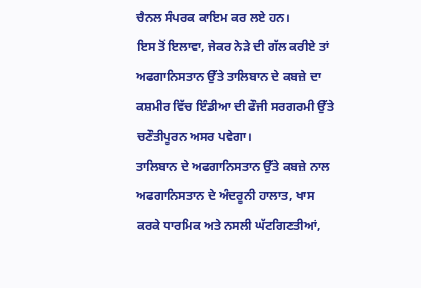ਚੈਨਲ ਸੰਪਰਕ ਕਾਇਮ ਕਰ ਲਏ ਹਨ।
ਇਸ ਤੋਂ ਇਲਾਵਾ, ਜੇਕਰ ਨੇੜੇ ਦੀ ਗੱਲ ਕਰੀਏ ਤਾਂ ਅਫਗਾਨਿਸਤਾਨ ਉੱਤੇ ਤਾਲਿਬਾਨ ਦੇ ਕਬਜ਼ੇ ਦਾ ਕਸ਼ਮੀਰ ਵਿੱਚ ਇੰਡੀਆ ਦੀ ਫੌਜੀ ਸਰਗਰਮੀ ਉੱਤੇ ਚਣੌਤੀਪੂਰਨ ਅਸਰ ਪਵੇਗਾ।
ਤਾਲਿਬਾਨ ਦੇ ਅਫਗਾਨਿਸਤਾਨ ਉੱਤੇ ਕਬਜ਼ੇ ਨਾਲ ਅਫਗਾਨਿਸਤਾਨ ਦੇ ਅੰਦਰੂਨੀ ਹਾਲਾਤ, ਖਾਸ ਕਰਕੇ ਧਾਰਮਿਕ ਅਤੇ ਨਸਲੀ ਘੱਟਗਿਣਤੀਆਂ,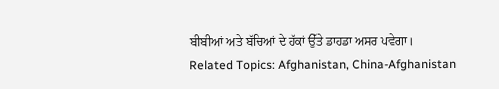ਬੀਬੀਆਂ ਅਤੇ ਬੱਚਿਆਂ ਦੇ ਹੱਕਾਂ ਉੱਤੇ ਡਾਹਡਾ ਅਸਰ ਪਵੇਗਾ।
Related Topics: Afghanistan, China-Afghanistan